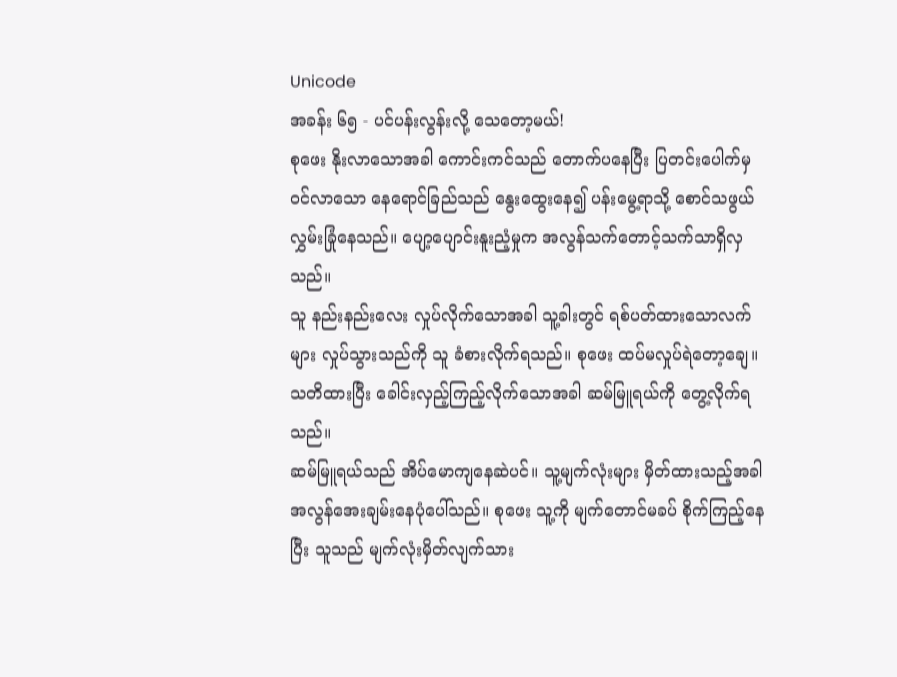Unicode
အခန်း ၆၅ - ပင်ပန်းလွန်းလို့ သေတော့မယ်!
စုဖေး နိုးလာသောအခါ ကောင်းကင်သည် တောက်ပနေပြီး ပြတင်းပေါက်မှ ဝင်လာသော နေရောင်ခြည်သည် နွေးထွေးနေ၍ ပန်းမွေ့ရာသို့ စောင်သဖွယ် လွှမ်းခြုံနေသည်။ ပျော့ပျောင်းနူးညံ့မှုက အလွန်သက်တောင့်သက်သာရှိလှသည်။
သူ နည်းနည်းလေး လှုပ်လိုက်သောအခါ သူ့ခါးတွင် ရစ်ပတ်ထားသောလက်များ လှုပ်သွားသည်ကို သူ ခံစားလိုက်ရသည်။ စုဖေး ထပ်မလှုပ်ရဲတော့ချေ။
သတိထားပြီး ခေါင်းလှည့်ကြည့်လိုက်သောအခါ ဆမ်မြူရယ်ကို တွေ့လိုက်ရသည်။
ဆမ်မြူရယ်သည် အိပ်မောကျနေဆဲပင်။ သူ့မျက်လုံးများ မှိတ်ထားသည့်အခါ အလွန်အေးချမ်းနေပုံပေါ်သည်။ စုဖေး သူ့ကို မျက်တောင်မခပ် စိုက်ကြည့်နေပြီး သူသည် မျက်လုံးမှိတ်လျက်သား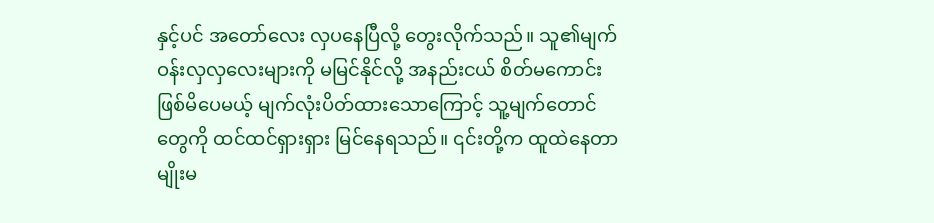နှင့်ပင် အတော်လေး လှပနေပြီလို့ တွေးလိုက်သည်။ သူ၏မျက်ဝန်းလှလှလေးများကို မမြင်နိုင်လို့ အနည်းငယ် စိတ်မကောင်းဖြစ်မိပေမယ့် မျက်လုံးပိတ်ထားသောကြောင့် သူ့မျက်တောင်တွေကို ထင်ထင်ရှားရှား မြင်နေရသည်။ ၎င်းတို့က ထူထဲနေတာမျိုးမ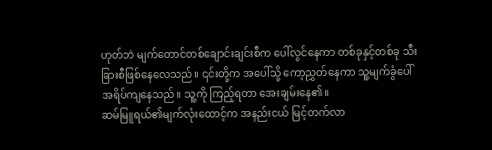ဟုတ်ဘဲ မျက်တောင်တစ်ချောင်းချင်းစီက ပေါ်လွင်နေကာ တစ်ခုနှင့်တစ်ခု သီးခြားစီဖြစ်နေလေသည်။ ၎င်းတို့က အပေါ်သို့ ကော့ညွှတ်နေကာ သူ့မျက်ခွံပေါ် အရိပ်ကျနေသည်။ သူ့ကို ကြည့်ရတာ အေးချမ်းနေ၏။
ဆမ်မြူရယ်၏မျက်လုံးထောင့်က အနည်းငယ် မြင့်တက်လာ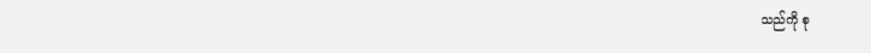သည်ကို စု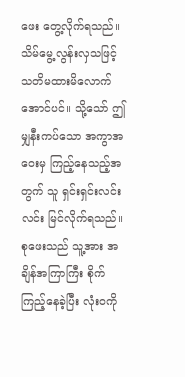ဖေး တွေ့လိုက်ရသည်။ သိမ်မွေ့လွန်းလှသဖြင့် သတိမထားမိလောက်အောင်ပင်။ သို့သော် ဤမျှနီးကပ်သော အကွာအဝေးမှ ကြည့်နေသည့်အတွက် သူ ရှင်းရှင်းလင်းလင်း မြင်လိုက်ရသည်။
စုဖေးသည် သူ့အား အချိန်အကြာကြီး စိုက်ကြည့်နေခဲ့ပြီး လုံးဝကို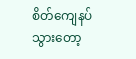စိတ်ကျေနပ်သွားတော့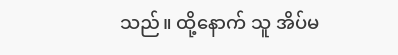သည်။ ထို့နောက် သူ အိပ်မ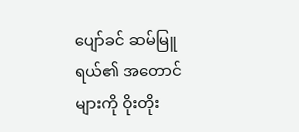ပျော်ခင် ဆမ်မြူရယ်၏ အတောင်များကို ဝိုးတိုး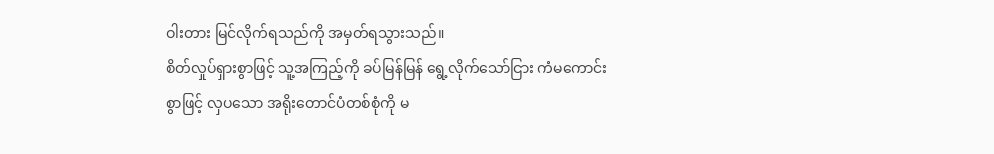ဝါးတား မြင်လိုက်ရသည်ကို အမှတ်ရသွားသည်။
စိတ်လှုပ်ရှားစွာဖြင့် သူ့အကြည့်ကို ခပ်မြန်မြန် ရွေ့လိုက်သော်ငြား ကံမကောင်းစွာဖြင့် လှပသော အရိုးတောင်ပံတစ်စုံကို မ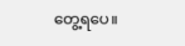တွေ့ရပေ။